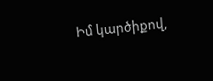Իմ կարծիքով,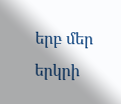երբ մեր երկրի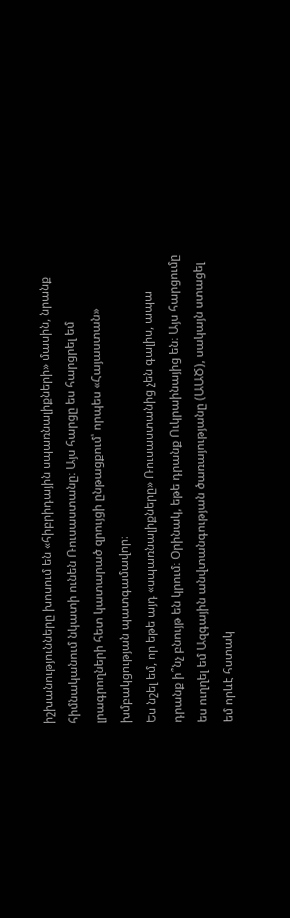իշխանությունները խոսում են «հիբրիդային սպառնալիքների» մասին, նրանք հիմնականում նկատի ունեն Ռուսաստանը։ Այս հարցը ես հարցրել եմ լրագրողների հետ կատարած զրույցի ընթացքում՝ որպես «Հայաստան» խմբակցության պատգամավոր։
Ես նշել եմ, որ եթե այդ «սպառնալիքները» Ռուսաստանից չեն գալիս, ապա դրանք ի՞նչ բնույթ են կրում։ Օրինակ, եթե դրանք Ուկրաինայից են։ Այս հարցումը ես ուղղել եմ Ազգային անվտանգության ծառայությանը (ԱԱԾ), սակայն ստացել եմ որևէ հստակ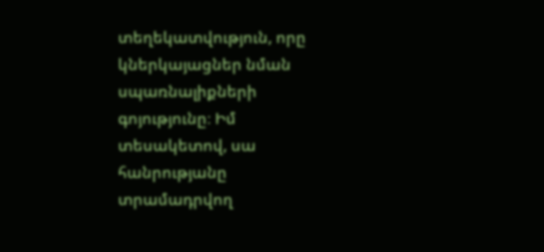տեղեկատվություն, որը կներկայացներ նման սպառնալիքների գոյությունը։ Իմ տեսակետով, սա հանրությանը տրամադրվող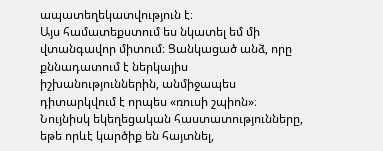ապատեղեկատվություն է։
Այս համատեքստում ես նկատել եմ մի վտանգավոր միտում։ Ցանկացած անձ, որը քննադատում է ներկայիս իշխանություններին, անմիջապես դիտարկվում է որպես «ռուսի շպիոն»։ Նույնիսկ եկեղեցական հաստատությունները, եթե որևէ կարծիք են հայտնել,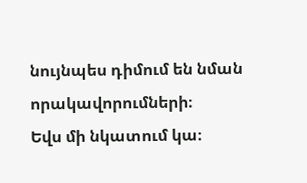նույնպես դիմում են նման որակավորումների։
Եվս մի նկատում կա։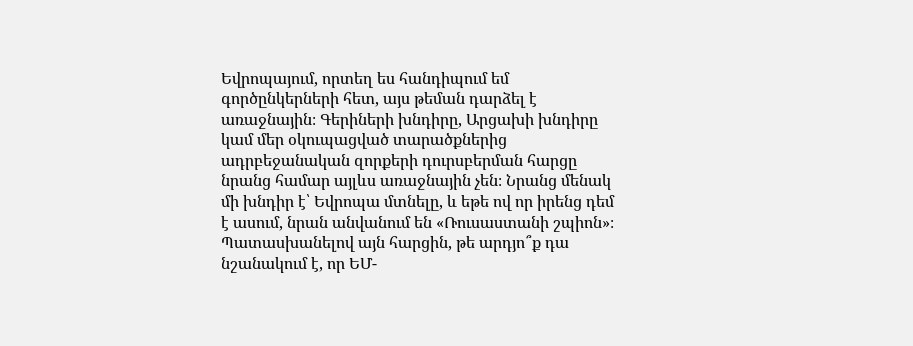Եվրոպայում, որտեղ ես հանդիպում եմ գործընկերների հետ, այս թեման դարձել է առաջնային։ Գերիների խնդիրը, Արցախի խնդիրը կամ մեր օկուպացված տարածքներից ադրբեջանական զորքերի դուրսբերման հարցը նրանց համար այլևս առաջնային չեն։ Նրանց մենակ մի խնդիր է՝ Եվրոպա մտնելը, և եթե ով որ իրենց դեմ է ասում, նրան անվանում են «Ռուսաստանի շպիոն»։
Պատասխանելով այն հարցին, թե արդյո՞ք դա նշանակում է, որ ԵՄ-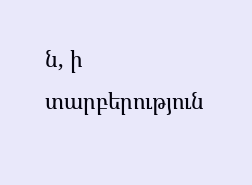ն, ի տարբերություն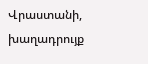Վրաստանի, խաղադրույք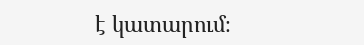է կատարում։